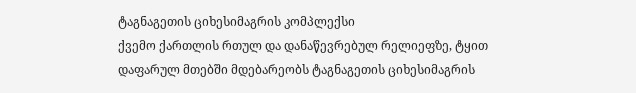ტაგნაგეთის ციხესიმაგრის კომპლექსი
ქვემო ქართლის რთულ და დანაწევრებულ რელიეფზე, ტყით დაფარულ მთებში მდებარეობს ტაგნაგეთის ციხესიმაგრის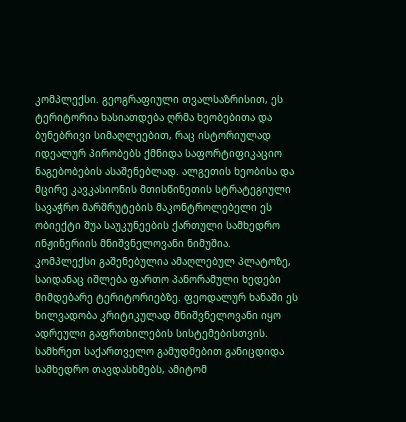კომპლექსი. გეოგრაფიული თვალსაზრისით, ეს ტერიტორია ხასიათდება ღრმა ხეობებითა და ბუნებრივი სიმაღლეებით, რაც ისტორიულად იდეალურ პირობებს ქმნიდა საფორტიფიკაციო ნაგებობების ასაშენებლად. ალგეთის ხეობისა და მცირე კავკასიონის მთისწინეთის სტრატეგიული სავაჭრო მარშრუტების მაკონტროლებელი ეს ობიექტი შუა საუკუნეების ქართული სამხედრო ინჟინერიის მნიშვნელოვანი ნიმუშია.
კომპლექსი გაშენებულია ამაღლებულ პლატოზე, საიდანაც იშლება ფართო პანორამული ხედები მიმდებარე ტერიტორიებზე. ფეოდალურ ხანაში ეს ხილვადობა კრიტიკულად მნიშვნელოვანი იყო ადრეული გაფრთხილების სისტემებისთვის. სამხრეთ საქართველო გამუდმებით განიცდიდა სამხედრო თავდასხმებს, ამიტომ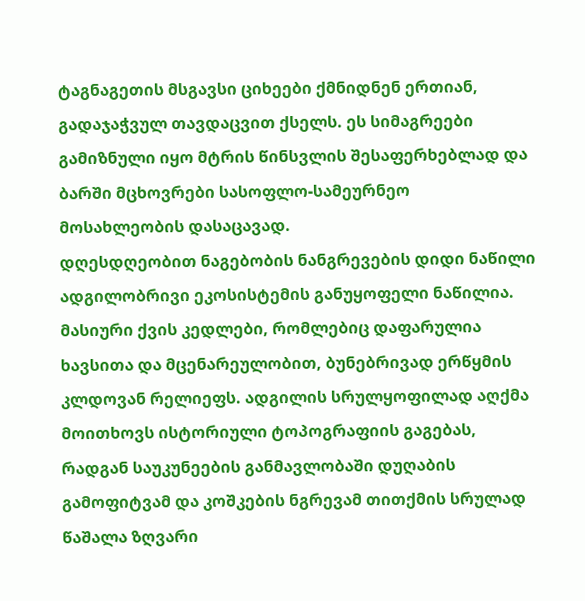ტაგნაგეთის მსგავსი ციხეები ქმნიდნენ ერთიან, გადაჯაჭვულ თავდაცვით ქსელს. ეს სიმაგრეები გამიზნული იყო მტრის წინსვლის შესაფერხებლად და ბარში მცხოვრები სასოფლო-სამეურნეო მოსახლეობის დასაცავად.
დღესდღეობით ნაგებობის ნანგრევების დიდი ნაწილი ადგილობრივი ეკოსისტემის განუყოფელი ნაწილია. მასიური ქვის კედლები, რომლებიც დაფარულია ხავსითა და მცენარეულობით, ბუნებრივად ერწყმის კლდოვან რელიეფს. ადგილის სრულყოფილად აღქმა მოითხოვს ისტორიული ტოპოგრაფიის გაგებას, რადგან საუკუნეების განმავლობაში დუღაბის გამოფიტვამ და კოშკების ნგრევამ თითქმის სრულად წაშალა ზღვარი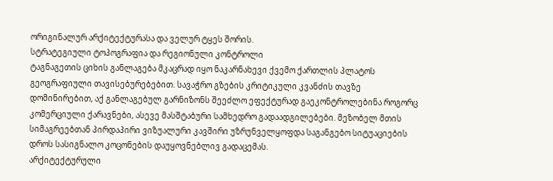ორიგინალურ არქიტექტურასა და ველურ ტყეს შორის.
სტრატეგიული ტოპოგრაფია და რეგიონული კონტროლი
ტაგნაგეთის ციხის განლაგება მკაცრად იყო ნაკარნახევი ქვემო ქართლის პლატოს გეოგრაფიული თავისებურებებით. სავაჭრო გზების კრიტიკული კვანძის თავზე დომინირებით, აქ განლაგებულ გარნიზონს შეეძლო ეფექტურად გაეკონტროლებინა როგორც კომერციული ქარავნები, ასევე მასშტაბური სამხედრო გადაადგილებები. მეზობელ მთის სიმაგრეებთან პირდაპირი ვიზუალური კავშირი უზრუნველყოფდა საგანგებო სიტუაციების დროს სასიგნალო კოცონების დაუყოვნებლივ გადაცემას.
არქიტექტურული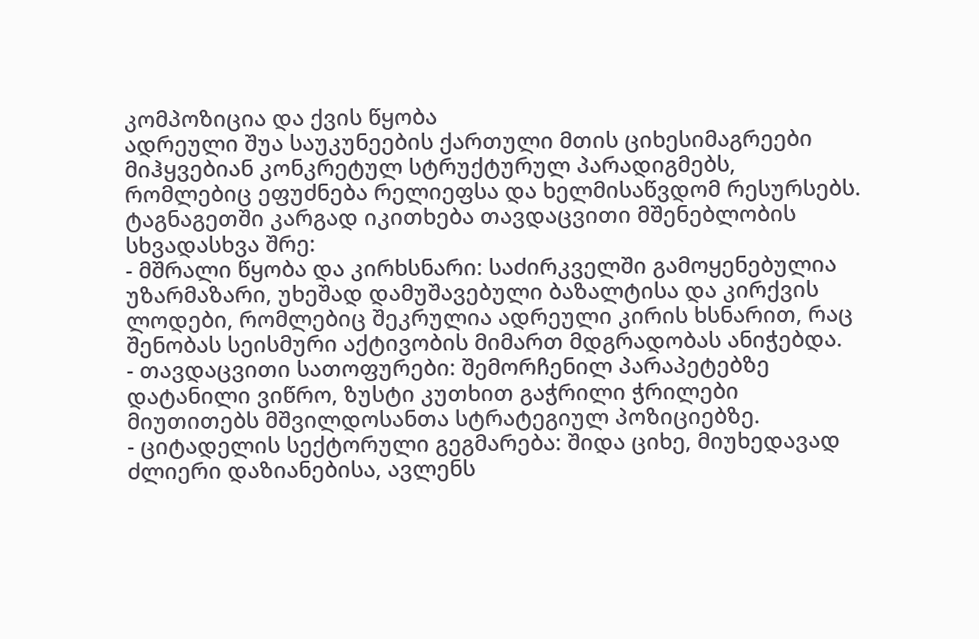კომპოზიცია და ქვის წყობა
ადრეული შუა საუკუნეების ქართული მთის ციხესიმაგრეები მიჰყვებიან კონკრეტულ სტრუქტურულ პარადიგმებს, რომლებიც ეფუძნება რელიეფსა და ხელმისაწვდომ რესურსებს. ტაგნაგეთში კარგად იკითხება თავდაცვითი მშენებლობის სხვადასხვა შრე:
- მშრალი წყობა და კირხსნარი: საძირკველში გამოყენებულია უზარმაზარი, უხეშად დამუშავებული ბაზალტისა და კირქვის ლოდები, რომლებიც შეკრულია ადრეული კირის ხსნარით, რაც შენობას სეისმური აქტივობის მიმართ მდგრადობას ანიჭებდა.
- თავდაცვითი სათოფურები: შემორჩენილ პარაპეტებზე დატანილი ვიწრო, ზუსტი კუთხით გაჭრილი ჭრილები მიუთითებს მშვილდოსანთა სტრატეგიულ პოზიციებზე.
- ციტადელის სექტორული გეგმარება: შიდა ციხე, მიუხედავად ძლიერი დაზიანებისა, ავლენს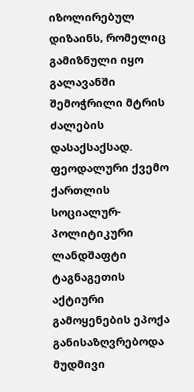იზოლირებულ დიზაინს, რომელიც გამიზნული იყო გალავანში შემოჭრილი მტრის ძალების დასაქსაქსად.
ფეოდალური ქვემო ქართლის სოციალურ-პოლიტიკური ლანდშაფტი
ტაგნაგეთის აქტიური გამოყენების ეპოქა განისაზღვრებოდა მუდმივი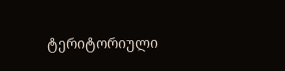ტერიტორიული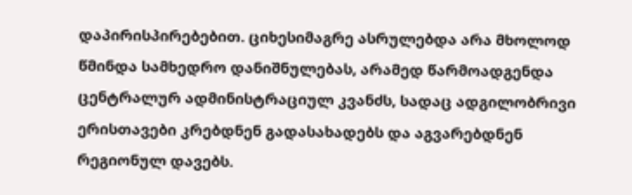დაპირისპირებებით. ციხესიმაგრე ასრულებდა არა მხოლოდ წმინდა სამხედრო დანიშნულებას, არამედ წარმოადგენდა ცენტრალურ ადმინისტრაციულ კვანძს, სადაც ადგილობრივი ერისთავები კრებდნენ გადასახადებს და აგვარებდნენ რეგიონულ დავებს.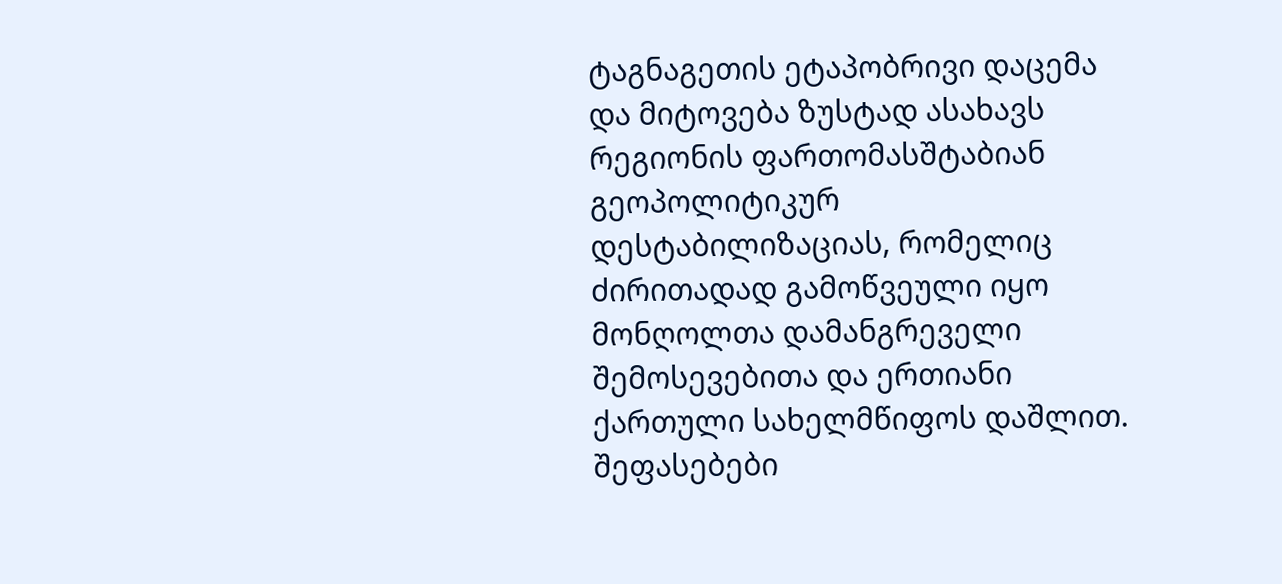ტაგნაგეთის ეტაპობრივი დაცემა და მიტოვება ზუსტად ასახავს რეგიონის ფართომასშტაბიან გეოპოლიტიკურ დესტაბილიზაციას, რომელიც ძირითადად გამოწვეული იყო მონღოლთა დამანგრეველი შემოსევებითა და ერთიანი ქართული სახელმწიფოს დაშლით.
შეფასებები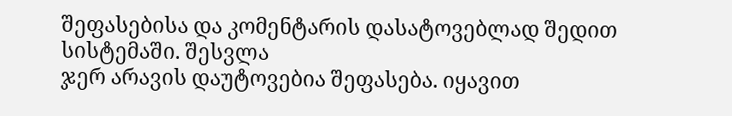შეფასებისა და კომენტარის დასატოვებლად შედით სისტემაში. შესვლა
ჯერ არავის დაუტოვებია შეფასება. იყავით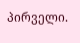პირველი.